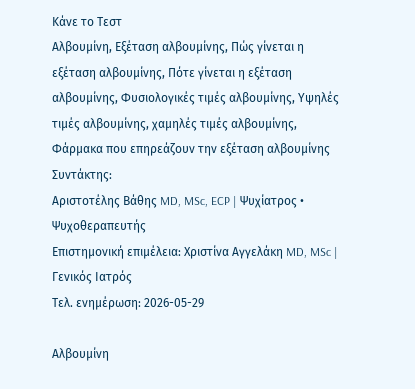Κάνε το Τεστ
Αλβουμίνη, Εξέταση αλβουμίνης, Πώς γίνεται η εξέταση αλβουμίνης, Πότε γίνεται η εξέταση αλβουμίνης, Φυσιολογικές τιμές αλβουμίνης, Υψηλές τιμές αλβουμίνης, χαμηλές τιμές αλβουμίνης, Φάρμακα που επηρεάζουν την εξέταση αλβουμίνης
Συντάκτης:
Αριστοτέλης Βάθης MD, MSc, ECP | Ψυχίατρος • Ψυχοθεραπευτής
Επιστημονική επιμέλεια: Χριστίνα Αγγελάκη MD, MSc | Γενικός Ιατρός
Τελ. ενημέρωση: 2026-05-29

Αλβουμίνη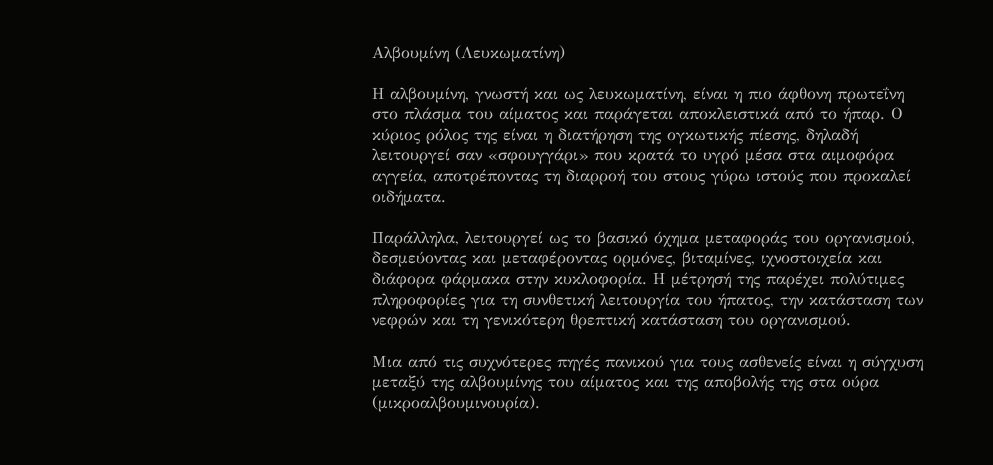Αλβουμίνη (Λευκωματίνη)

Η αλβουμίνη, γνωστή και ως λευκωματίνη, είναι η πιο άφθονη πρωτεΐνη στο πλάσμα του αίματος και παράγεται αποκλειστικά από το ήπαρ. Ο κύριος ρόλος της είναι η διατήρηση της ογκωτικής πίεσης, δηλαδή λειτουργεί σαν «σφουγγάρι» που κρατά το υγρό μέσα στα αιμοφόρα αγγεία, αποτρέποντας τη διαρροή του στους γύρω ιστούς που προκαλεί οιδήματα.

Παράλληλα, λειτουργεί ως το βασικό όχημα μεταφοράς του οργανισμού, δεσμεύοντας και μεταφέροντας ορμόνες, βιταμίνες, ιχνοστοιχεία και διάφορα φάρμακα στην κυκλοφορία. Η μέτρησή της παρέχει πολύτιμες πληροφορίες για τη συνθετική λειτουργία του ήπατος, την κατάσταση των νεφρών και τη γενικότερη θρεπτική κατάσταση του οργανισμού.

Μια από τις συχνότερες πηγές πανικού για τους ασθενείς είναι η σύγχυση μεταξύ της αλβουμίνης του αίματος και της αποβολής της στα ούρα (μικροαλβουμινουρία).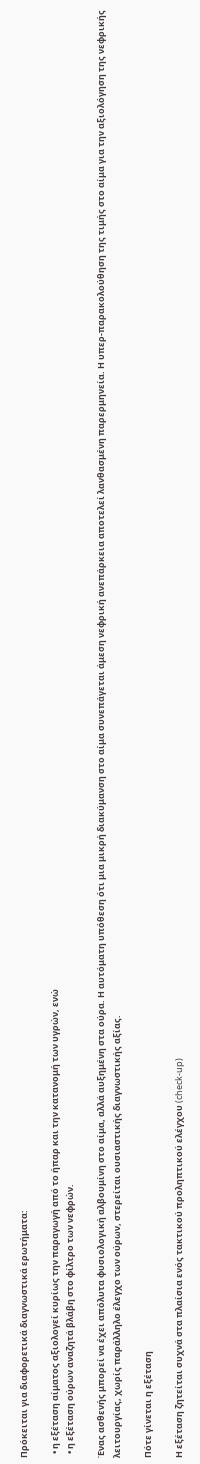Πρόκειται για διαφορετικά διαγνωστικά ερωτήματα:

  • η εξέταση αίματος αξιολογεί κυρίως την παραγωγή από το ήπαρ και την κατανομή των υγρών, ενώ
  • η εξέταση ούρων αναζητά βλάβη στο φίλτρο των νεφρών.

Ένας ασθενής μπορεί να έχει απόλυτα φυσιολογική αλβουμίνη στο αίμα, αλλά αυξημένη στα ούρα. Η αυτόματη υπόθεση ότι μια μικρή διακύμανση στο αίμα συνεπάγεται άμεση νεφρική ανεπάρκεια αποτελεί λανθασμένη παρερμηνεία. Η υπερ-παρακολούθηση της τιμής στο αίμα για την αξιολόγηση της νεφρικής λειτουργίας, χωρίς παράλληλο έλεγχο των ούρων, στερείται ουσιαστικής διαγνωστικής αξίας.

Πότε γίνεται η εξέταση

Η εξέταση ζητείται συχνά στα πλαίσια ενός τακτικού προληπτικού ελέγχου (check-up)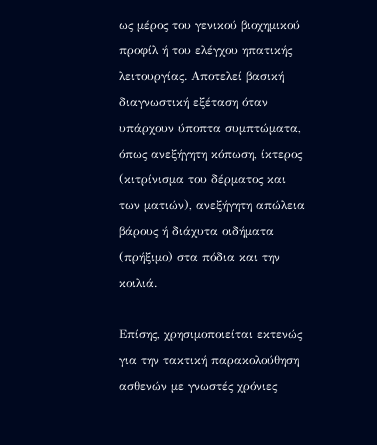ως μέρος του γενικού βιοχημικού προφίλ ή του ελέγχου ηπατικής λειτουργίας. Αποτελεί βασική διαγνωστική εξέταση όταν υπάρχουν ύποπτα συμπτώματα, όπως ανεξήγητη κόπωση, ίκτερος (κιτρίνισμα του δέρματος και των ματιών), ανεξήγητη απώλεια βάρους ή διάχυτα οιδήματα (πρήξιμο) στα πόδια και την κοιλιά.

Επίσης, χρησιμοποιείται εκτενώς για την τακτική παρακολούθηση ασθενών με γνωστές χρόνιες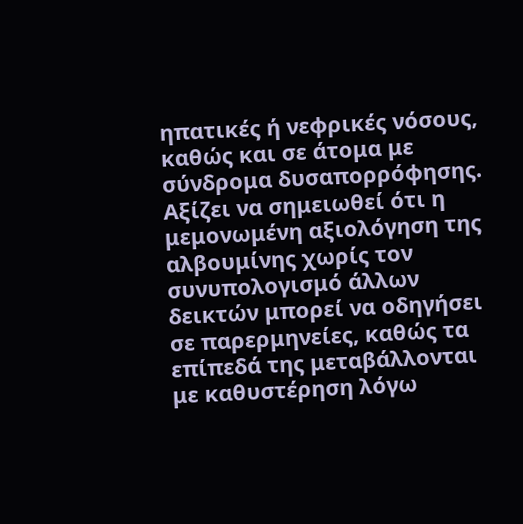ηπατικές ή νεφρικές νόσους, καθώς και σε άτομα με σύνδρομα δυσαπορρόφησης. Αξίζει να σημειωθεί ότι η μεμονωμένη αξιολόγηση της αλβουμίνης χωρίς τον συνυπολογισμό άλλων δεικτών μπορεί να οδηγήσει σε παρερμηνείες, καθώς τα επίπεδά της μεταβάλλονται με καθυστέρηση λόγω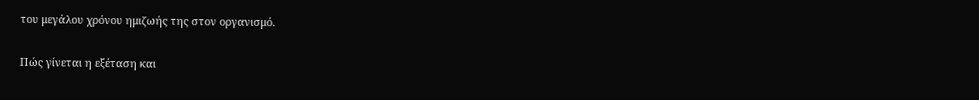του μεγάλου χρόνου ημιζωής της στον οργανισμό.

Πώς γίνεται η εξέταση και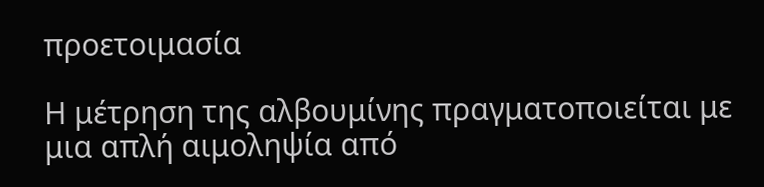προετοιμασία

Η μέτρηση της αλβουμίνης πραγματοποιείται με μια απλή αιμοληψία από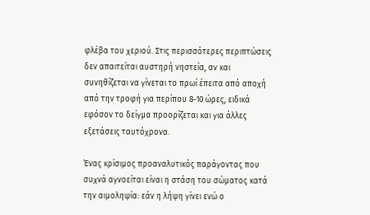φλέβα του χεριού. Στις περισσότερες περιπτώσεις δεν απαιτείται αυστηρή νηστεία, αν και συνηθίζεται να γίνεται το πρωί έπειτα από αποχή από την τροφή για περίπου 8-10 ώρες, ειδικά εφόσον το δείγμα προορίζεται και για άλλες εξετάσεις ταυτόχρονα.

Ένας κρίσιμος προαναλυτικός παράγοντας που συχνά αγνοείται είναι η στάση του σώματος κατά την αιμοληψία: εάν η λήψη γίνει ενώ ο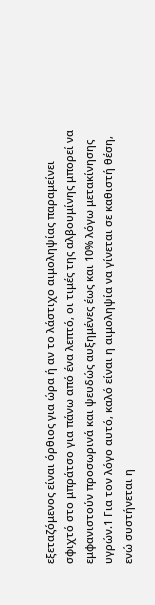εξεταζόμενος είναι όρθιος για ώρα ή αν το λάστιχο αιμοληψίας παραμείνει σφιχτό στο μπράτσο για πάνω από ένα λεπτό, οι τιμές της αλβουμίνης μπορεί να εμφανιστούν προσωρινά και ψευδώς αυξημένες έως και 10% λόγω μετακίνησης υγρών.1 Για τον λόγο αυτό, καλό είναι η αιμοληψία να γίνεται σε καθιστή θέση, ενώ συστήνεται η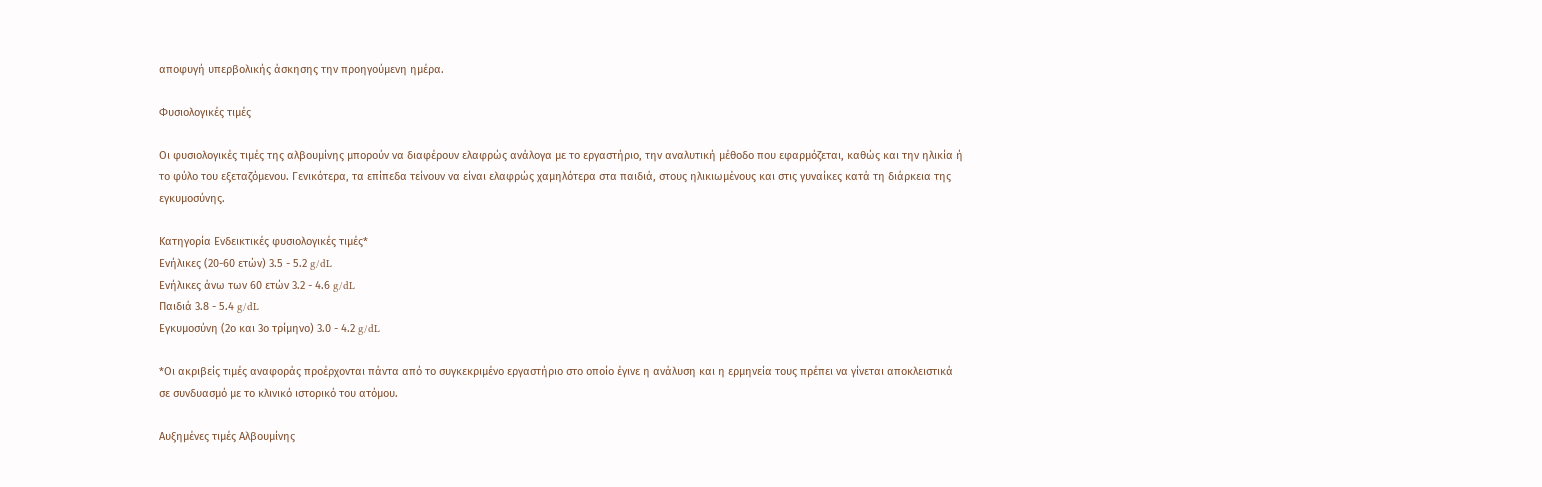αποφυγή υπερβολικής άσκησης την προηγούμενη ημέρα.

Φυσιολογικές τιμές

Οι φυσιολογικές τιμές της αλβουμίνης μπορούν να διαφέρουν ελαφρώς ανάλογα με το εργαστήριο, την αναλυτική μέθοδο που εφαρμόζεται, καθώς και την ηλικία ή το φύλο του εξεταζόμενου. Γενικότερα, τα επίπεδα τείνουν να είναι ελαφρώς χαμηλότερα στα παιδιά, στους ηλικιωμένους και στις γυναίκες κατά τη διάρκεια της εγκυμοσύνης.

Κατηγορία Ενδεικτικές φυσιολογικές τιμές*
Ενήλικες (20-60 ετών) 3.5 - 5.2 g/dL
Ενήλικες άνω των 60 ετών 3.2 - 4.6 g/dL
Παιδιά 3.8 - 5.4 g/dL
Εγκυμοσύνη (2ο και 3ο τρίμηνο) 3.0 - 4.2 g/dL

*Οι ακριβείς τιμές αναφοράς προέρχονται πάντα από το συγκεκριμένο εργαστήριο στο οποίο έγινε η ανάλυση και η ερμηνεία τους πρέπει να γίνεται αποκλειστικά σε συνδυασμό με το κλινικό ιστορικό του ατόμου.

Αυξημένες τιμές Αλβουμίνης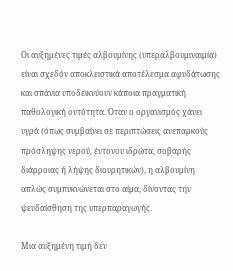Οι αυξημένες τιμές αλβουμίνης (υπεραλβουμιναιμία) είναι σχεδόν αποκλειστικά αποτέλεσμα αφυδάτωσης και σπάνια υποδεικνύουν κάποια πραγματική παθολογική οντότητα. Όταν ο οργανισμός χάνει υγρά (όπως συμβαίνει σε περιπτώσεις ανεπαρκούς πρόσληψης νερού, έντονου ιδρώτα, σοβαρής διάρροιας ή λήψης διουρητικών), η αλβουμίνη απλώς συμπυκνώνεται στο αίμα, δίνοντας την ψευδαίσθηση της υπερπαραγωγής.

Μια αυξημένη τιμή δεν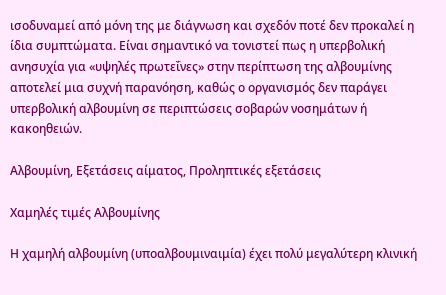ισοδυναμεί από μόνη της με διάγνωση και σχεδόν ποτέ δεν προκαλεί η ίδια συμπτώματα. Είναι σημαντικό να τονιστεί πως η υπερβολική ανησυχία για «υψηλές πρωτεΐνες» στην περίπτωση της αλβουμίνης αποτελεί μια συχνή παρανόηση, καθώς ο οργανισμός δεν παράγει υπερβολική αλβουμίνη σε περιπτώσεις σοβαρών νοσημάτων ή κακοηθειών.

Αλβουμίνη, Εξετάσεις αίματος, Προληπτικές εξετάσεις

Χαμηλές τιμές Αλβουμίνης

Η χαμηλή αλβουμίνη (υποαλβουμιναιμία) έχει πολύ μεγαλύτερη κλινική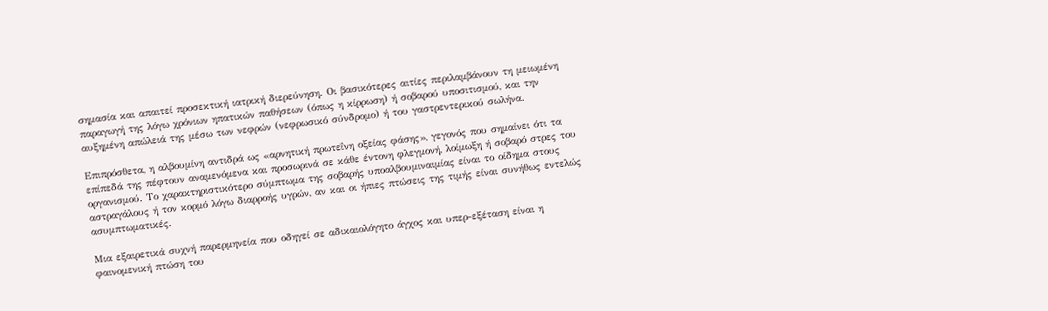σημασία και απαιτεί προσεκτική ιατρική διερεύνηση. Οι βασικότερες αιτίες περιλαμβάνουν τη μειωμένη παραγωγή της λόγω χρόνιων ηπατικών παθήσεων (όπως η κίρρωση) ή σοβαρού υποσιτισμού, και την αυξημένη απώλειά της μέσω των νεφρών (νεφρωσικό σύνδρομο) ή του γαστρεντερικού σωλήνα.

Επιπρόσθετα, η αλβουμίνη αντιδρά ως «αρνητική πρωτεΐνη οξείας φάσης», γεγονός που σημαίνει ότι τα επίπεδά της πέφτουν αναμενόμενα και προσωρινά σε κάθε έντονη φλεγμονή, λοίμωξη ή σοβαρό στρες του οργανισμού. Το χαρακτηριστικότερο σύμπτωμα της σοβαρής υποαλβουμιναιμίας είναι το οίδημα στους αστραγάλους ή τον κορμό λόγω διαρροής υγρών, αν και οι ήπιες πτώσεις της τιμής είναι συνήθως εντελώς ασυμπτωματικές.

Μια εξαιρετικά συχνή παρερμηνεία που οδηγεί σε αδικαιολόγητο άγχος και υπερ-εξέταση είναι η φαινομενική πτώση του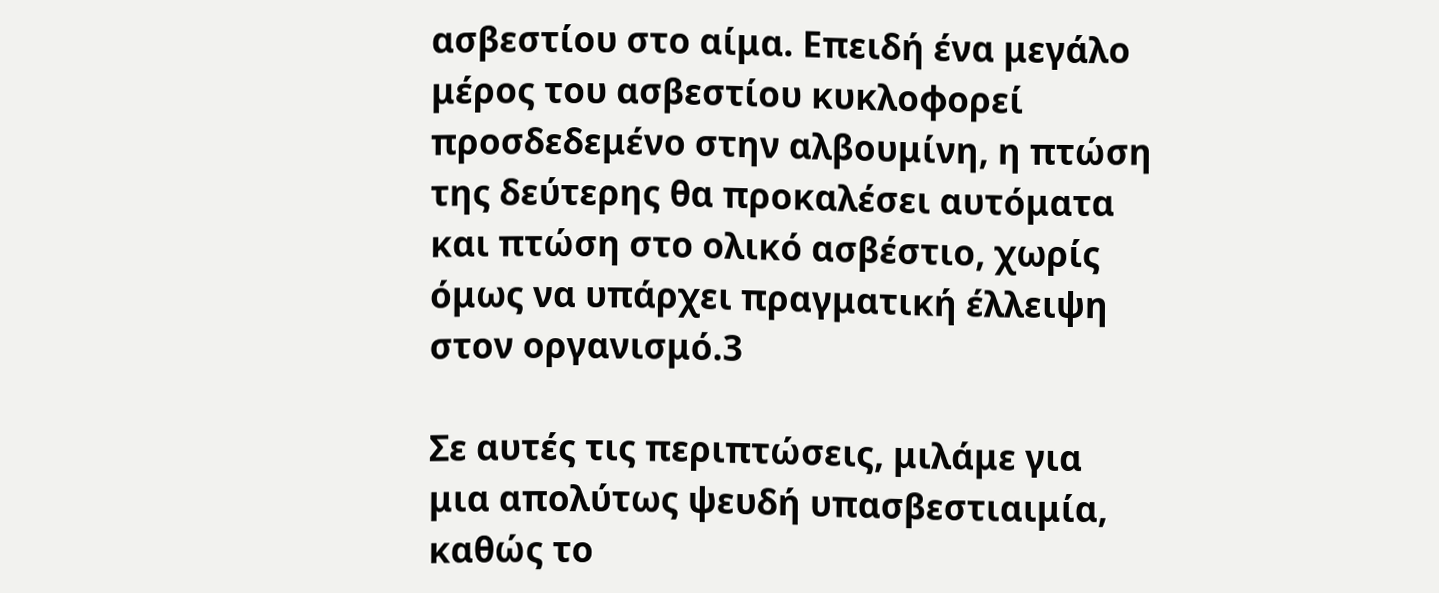ασβεστίου στο αίμα. Επειδή ένα μεγάλο μέρος του ασβεστίου κυκλοφορεί προσδεδεμένο στην αλβουμίνη, η πτώση της δεύτερης θα προκαλέσει αυτόματα και πτώση στο ολικό ασβέστιο, χωρίς όμως να υπάρχει πραγματική έλλειψη στον οργανισμό.3

Σε αυτές τις περιπτώσεις, μιλάμε για μια απολύτως ψευδή υπασβεστιαιμία, καθώς το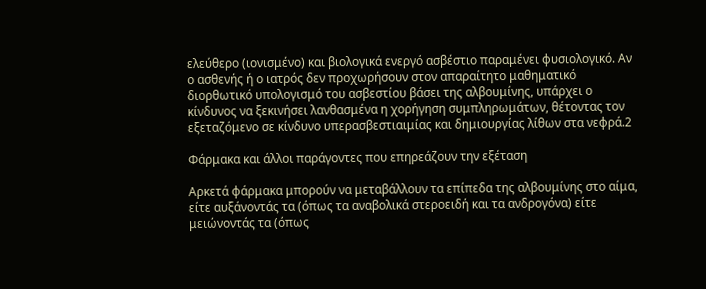ελεύθερο (ιονισμένο) και βιολογικά ενεργό ασβέστιο παραμένει φυσιολογικό. Αν ο ασθενής ή ο ιατρός δεν προχωρήσουν στον απαραίτητο μαθηματικό διορθωτικό υπολογισμό του ασβεστίου βάσει της αλβουμίνης, υπάρχει ο κίνδυνος να ξεκινήσει λανθασμένα η χορήγηση συμπληρωμάτων, θέτοντας τον εξεταζόμενο σε κίνδυνο υπερασβεστιαιμίας και δημιουργίας λίθων στα νεφρά.2

Φάρμακα και άλλοι παράγοντες που επηρεάζουν την εξέταση

Αρκετά φάρμακα μπορούν να μεταβάλλουν τα επίπεδα της αλβουμίνης στο αίμα, είτε αυξάνοντάς τα (όπως τα αναβολικά στεροειδή και τα ανδρογόνα) είτε μειώνοντάς τα (όπως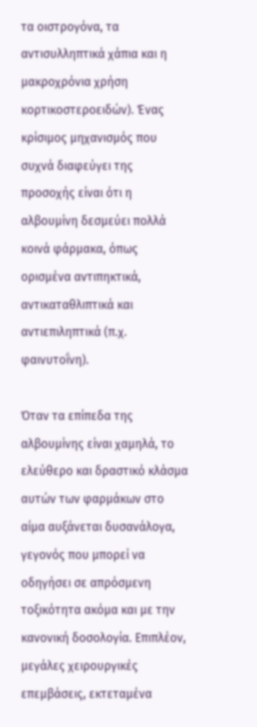τα οιστρογόνα, τα αντισυλληπτικά χάπια και η μακροχρόνια χρήση κορτικοστεροειδών). Ένας κρίσιμος μηχανισμός που συχνά διαφεύγει της προσοχής είναι ότι η αλβουμίνη δεσμεύει πολλά κοινά φάρμακα, όπως ορισμένα αντιπηκτικά, αντικαταθλιπτικά και αντιεπιληπτικά (π.χ. φαινυτοΐνη).

Όταν τα επίπεδα της αλβουμίνης είναι χαμηλά, το ελεύθερο και δραστικό κλάσμα αυτών των φαρμάκων στο αίμα αυξάνεται δυσανάλογα, γεγονός που μπορεί να οδηγήσει σε απρόσμενη τοξικότητα ακόμα και με την κανονική δοσολογία. Επιπλέον, μεγάλες χειρουργικές επεμβάσεις, εκτεταμένα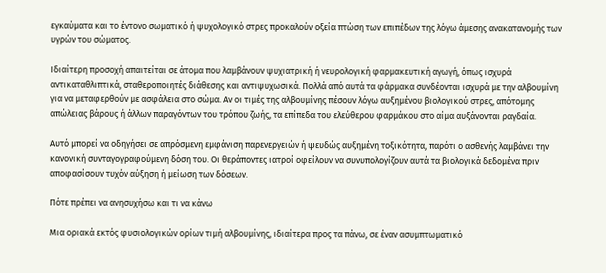εγκαύματα και το έντονο σωματικό ή ψυχολογικό στρες προκαλούν οξεία πτώση των επιπέδων της λόγω άμεσης ανακατανομής των υγρών του σώματος.

Ιδιαίτερη προσοχή απαιτείται σε άτομα που λαμβάνουν ψυχιατρική ή νευρολογική φαρμακευτική αγωγή, όπως ισχυρά αντικαταθλιπτικά, σταθεροποιητές διάθεσης και αντιψυχωσικά. Πολλά από αυτά τα φάρμακα συνδέονται ισχυρά με την αλβουμίνη για να μεταφερθούν με ασφάλεια στο σώμα. Αν οι τιμές της αλβουμίνης πέσουν λόγω αυξημένου βιολογικού στρες, απότομης απώλειας βάρους ή άλλων παραγόντων του τρόπου ζωής, τα επίπεδα του ελεύθερου φαρμάκου στο αίμα αυξάνονται ραγδαία.

Αυτό μπορεί να οδηγήσει σε απρόσμενη εμφάνιση παρενεργειών ή ψευδώς αυξημένη τοξικότητα, παρότι ο ασθενής λαμβάνει την κανονική συνταγογραφούμενη δόση του. Οι θεράποντες ιατροί οφείλουν να συνυπολογίζουν αυτά τα βιολογικά δεδομένα πριν αποφασίσουν τυχόν αύξηση ή μείωση των δόσεων.

Πότε πρέπει να ανησυχήσω και τι να κάνω

Μια οριακά εκτός φυσιολογικών ορίων τιμή αλβουμίνης, ιδιαίτερα προς τα πάνω, σε έναν ασυμπτωματικό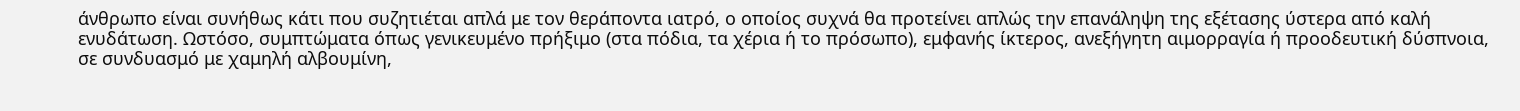άνθρωπο είναι συνήθως κάτι που συζητιέται απλά με τον θεράποντα ιατρό, ο οποίος συχνά θα προτείνει απλώς την επανάληψη της εξέτασης ύστερα από καλή ενυδάτωση. Ωστόσο, συμπτώματα όπως γενικευμένο πρήξιμο (στα πόδια, τα χέρια ή το πρόσωπο), εμφανής ίκτερος, ανεξήγητη αιμορραγία ή προοδευτική δύσπνοια, σε συνδυασμό με χαμηλή αλβουμίνη,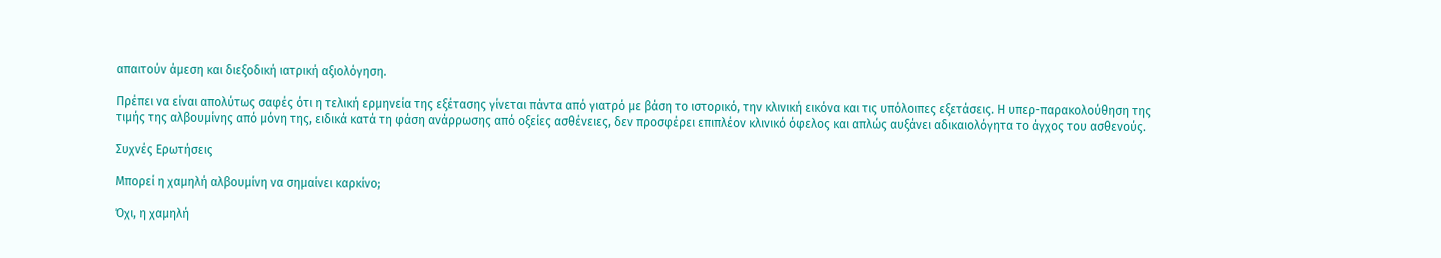απαιτούν άμεση και διεξοδική ιατρική αξιολόγηση.

Πρέπει να είναι απολύτως σαφές ότι η τελική ερμηνεία της εξέτασης γίνεται πάντα από γιατρό με βάση το ιστορικό, την κλινική εικόνα και τις υπόλοιπες εξετάσεις. Η υπερ-παρακολούθηση της τιμής της αλβουμίνης από μόνη της, ειδικά κατά τη φάση ανάρρωσης από οξείες ασθένειες, δεν προσφέρει επιπλέον κλινικό όφελος και απλώς αυξάνει αδικαιολόγητα το άγχος του ασθενούς.

Συχνές Ερωτήσεις

Μπορεί η χαμηλή αλβουμίνη να σημαίνει καρκίνο;

Όχι, η χαμηλή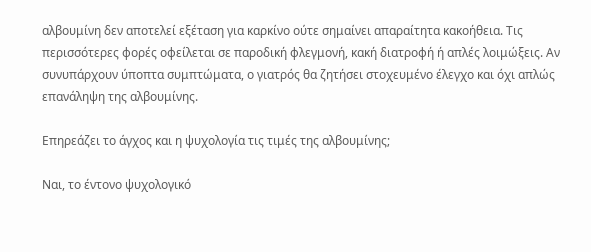αλβουμίνη δεν αποτελεί εξέταση για καρκίνο ούτε σημαίνει απαραίτητα κακοήθεια. Τις περισσότερες φορές οφείλεται σε παροδική φλεγμονή, κακή διατροφή ή απλές λοιμώξεις. Αν συνυπάρχουν ύποπτα συμπτώματα, ο γιατρός θα ζητήσει στοχευμένο έλεγχο και όχι απλώς επανάληψη της αλβουμίνης.

Επηρεάζει το άγχος και η ψυχολογία τις τιμές της αλβουμίνης;

Ναι, το έντονο ψυχολογικό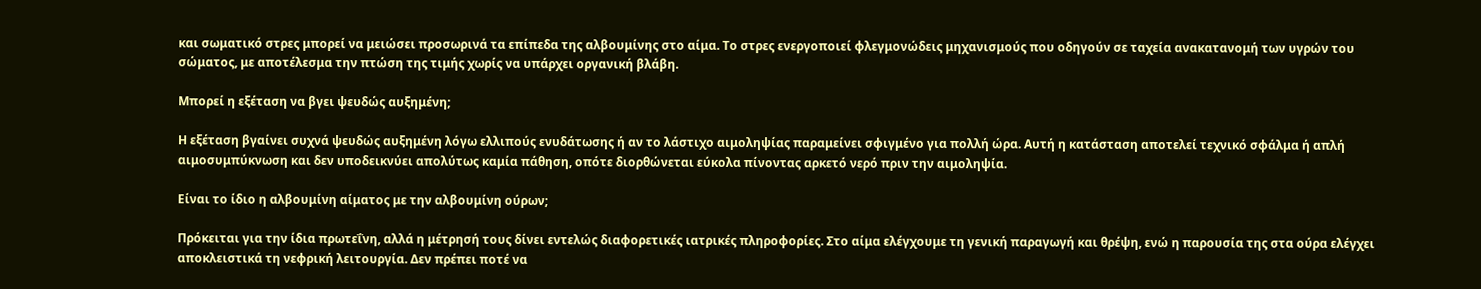και σωματικό στρες μπορεί να μειώσει προσωρινά τα επίπεδα της αλβουμίνης στο αίμα. Το στρες ενεργοποιεί φλεγμονώδεις μηχανισμούς που οδηγούν σε ταχεία ανακατανομή των υγρών του σώματος, με αποτέλεσμα την πτώση της τιμής χωρίς να υπάρχει οργανική βλάβη.

Μπορεί η εξέταση να βγει ψευδώς αυξημένη;

Η εξέταση βγαίνει συχνά ψευδώς αυξημένη λόγω ελλιπούς ενυδάτωσης ή αν το λάστιχο αιμοληψίας παραμείνει σφιγμένο για πολλή ώρα. Αυτή η κατάσταση αποτελεί τεχνικό σφάλμα ή απλή αιμοσυμπύκνωση και δεν υποδεικνύει απολύτως καμία πάθηση, οπότε διορθώνεται εύκολα πίνοντας αρκετό νερό πριν την αιμοληψία.

Είναι το ίδιο η αλβουμίνη αίματος με την αλβουμίνη ούρων;

Πρόκειται για την ίδια πρωτεΐνη, αλλά η μέτρησή τους δίνει εντελώς διαφορετικές ιατρικές πληροφορίες. Στο αίμα ελέγχουμε τη γενική παραγωγή και θρέψη, ενώ η παρουσία της στα ούρα ελέγχει αποκλειστικά τη νεφρική λειτουργία. Δεν πρέπει ποτέ να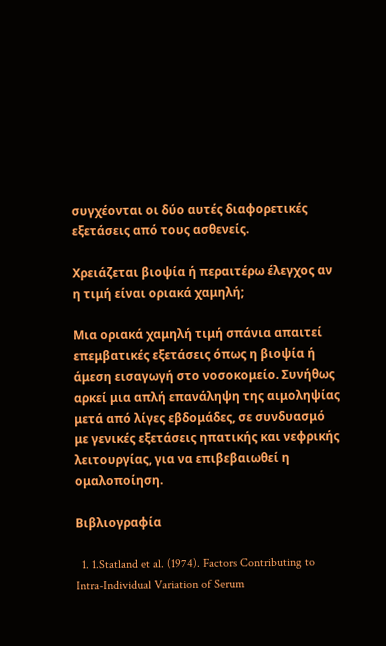συγχέονται οι δύο αυτές διαφορετικές εξετάσεις από τους ασθενείς.

Χρειάζεται βιοψία ή περαιτέρω έλεγχος αν η τιμή είναι οριακά χαμηλή;

Μια οριακά χαμηλή τιμή σπάνια απαιτεί επεμβατικές εξετάσεις όπως η βιοψία ή άμεση εισαγωγή στο νοσοκομείο. Συνήθως αρκεί μια απλή επανάληψη της αιμοληψίας μετά από λίγες εβδομάδες, σε συνδυασμό με γενικές εξετάσεις ηπατικής και νεφρικής λειτουργίας, για να επιβεβαιωθεί η ομαλοποίηση.

Βιβλιογραφία

  1. 1.Statland et al. (1974). Factors Contributing to Intra-Individual Variation of Serum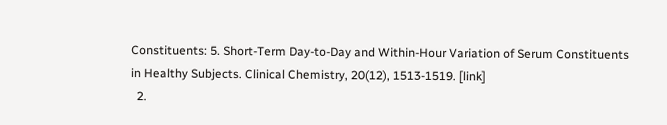Constituents: 5. Short-Term Day-to-Day and Within-Hour Variation of Serum Constituents in Healthy Subjects. Clinical Chemistry, 20(12), 1513-1519. [link]
  2.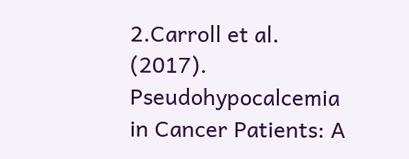2.Carroll et al. (2017). Pseudohypocalcemia in Cancer Patients: A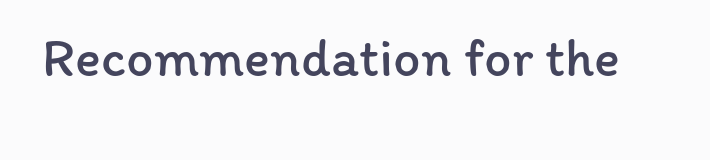Recommendation for the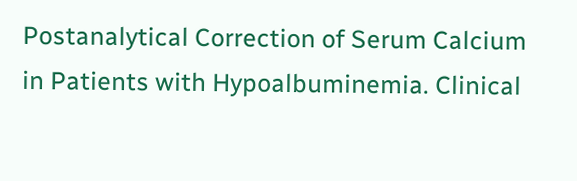Postanalytical Correction of Serum Calcium in Patients with Hypoalbuminemia. Clinical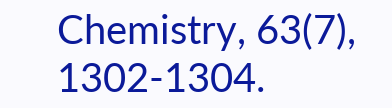Chemistry, 63(7), 1302-1304.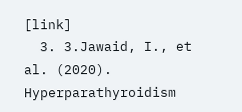[link]
  3. 3.Jawaid, I., et al. (2020). Hyperparathyroidism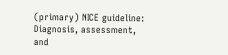(primary) NICE guideline: Diagnosis, assessment, and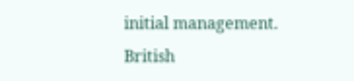initial management. British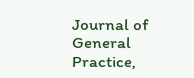Journal of General Practice,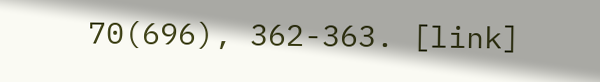70(696), 362-363. [link]